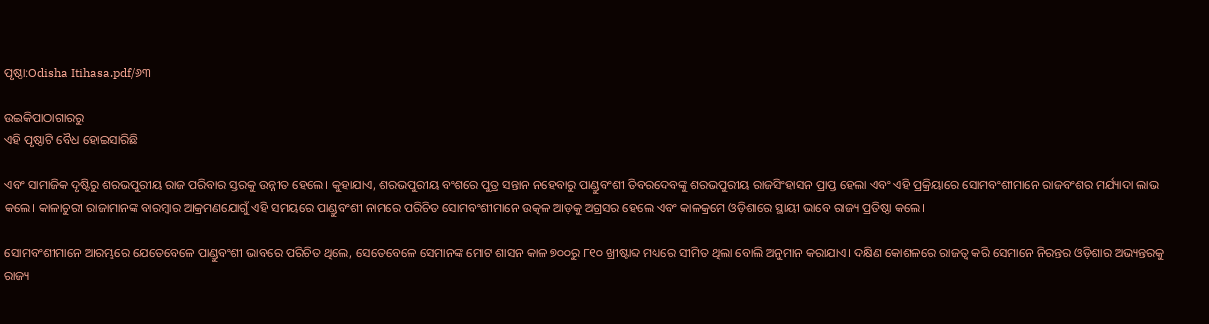ପୃଷ୍ଠା:Odisha Itihasa.pdf/୬୩

ଉଇକିପାଠାଗାର‌ରୁ
ଏହି ପୃଷ୍ଠାଟି ବୈଧ ହୋଇସାରିଛି

ଏବଂ ସାମାଜିକ ଦୃଷ୍ଟିରୁ ଶରଭପୁରୀୟ ରାଜ ପରିବାର ସ୍ତରକୁ ଉନ୍ନୀତ ହେଲେ। କୁହାଯାଏ, ଶରଭପୁରୀୟ ବଂଶରେ ପୁତ୍ର ସନ୍ତାନ ନହେବାରୁ ପାଣ୍ଡୁବଂଶୀ ତିବରଦେବଙ୍କୁ ଶରଭପୁରୀୟ ରାଜସିଂହାସନ ପ୍ରାପ୍ତ ହେଲା ଏବଂ ଏହି ପ୍ରକ୍ରିୟାରେ ସୋମବଂଶୀମାନେ ରାଜବଂଶର ମର୍ଯ୍ୟାଦା ଲାଭ କଲେ। କାଳାଚୁରୀ ରାଜାମାନଙ୍କ ବାରମ୍ବାର ଆକ୍ରମଣଯୋଗୁଁ ଏହି ସମୟରେ ପାଣ୍ଡୁବଂଶୀ ନାମରେ ପରିଚିତ ସୋମବଂଶୀମାନେ ଉତ୍କଳ ଆଡ଼କୁ ଅଗ୍ରସର ହେଲେ ଏବଂ କାଳକ୍ରମେ ଓଡ଼ିଶାରେ ସ୍ଥାୟୀ ଭାବେ ରାଜ୍ୟ ପ୍ରତିଷ୍ଠା କଲେ।

ସୋମବଂଶୀମାନେ ଆରମ୍ଭରେ ଯେତେବେଳେ ପାଣ୍ଡୁବଂଶୀ ଭାବରେ ପରିଚିତ ଥିଲେ, ସେତେବେଳେ ସେମାନଙ୍କ ମୋଟ ଶାସନ କାଳ ୭୦୦ରୁ ୮୧୦ ଖ୍ରୀଷ୍ଟାବ୍ଦ ମଧ୍ୟରେ ସୀମିତ ଥିଲା ବୋଲି ଅନୁମାନ କରାଯାଏ। ଦକ୍ଷିଣ କୋଶଳରେ ରାଜତ୍ୱ କରି ସେମାନେ ନିରନ୍ତର ଓଡ଼ିଶାର ଅଭ୍ୟନ୍ତରକୁ ରାଜ୍ୟ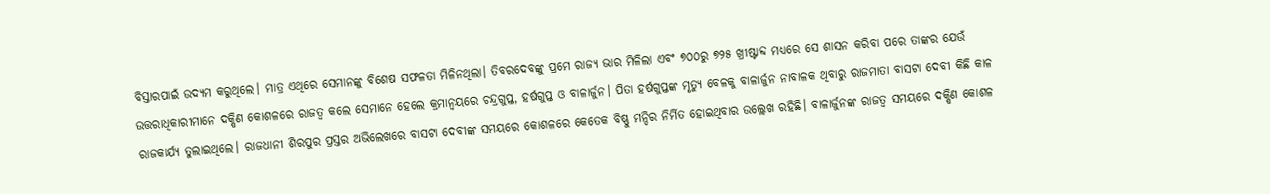ବିସ୍ତାରପାଇଁ ଉଦ୍ୟମ କରୁଥିଲେ। ମାତ୍ର ଏଥିରେ ସେମାନଙ୍କୁ ବିଶେଷ ସଫଳତା ମିଳିନଥିଲା। ତିବରଦେବଙ୍କୁ ପ୍ରମେ ରାଜ୍ୟ ଭାର ମିଳିଲା ଏବଂ ୭୦୦ରୁ ୭୨୫ ଖ୍ରୀଷ୍ଟାବ୍ଦ ମଧ୍ୟରେ ସେ ଶାସନ କରିବା ପରେ ତାଙ୍କର ଯେଉଁ ଉତ୍ତରାଧିକାରୀମାନେ ଦକ୍ଷିଣ କୋଶଳରେ ରାଜତ୍ୱ କଲେ ସେମାନେ ହେଲେ କ୍ରମାନ୍ୱୟରେ ଚନ୍ଦ୍ରଗୁପ୍ତ, ହର୍ଷଗୁପ୍ତ ଓ ବାଳାର୍ଜୁନ। ପିତା ହର୍ଷଗୁପ୍ତଙ୍କ ମୃତ୍ୟୁ ବେଳକୁ ବାଳାର୍ଜୁନ ନାବାଳକ ଥିବାରୁ ରାଜମାତା ବାସଟା ଦେବୀ କିଛି କାଳ ରାଜକାର୍ଯ୍ୟ ତୁଲାଇଥିଲେ। ରାଜଧାନୀ ଶିରପୁର ପ୍ରସ୍ତର ଅଭିଲେଖରେ ବାସଟା ଦେବୀଙ୍କ ସମୟରେ କୋଶଳରେ କେତେକ ବିଷ୍ଣୁ ମନ୍ଦିର ନିର୍ମିତ ହୋଇଥିବାର ଉଲ୍ଲେଖ ରହିଛି। ବାଳାର୍ଜୁନଙ୍କ ରାଜତ୍ୱ ସମୟରେ ଦକ୍ଷିଣ କୋଶଳ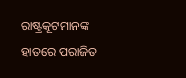ରାଷ୍ଟ୍ରକୂଟମାନଙ୍କ ହାତରେ ପରାଜିତ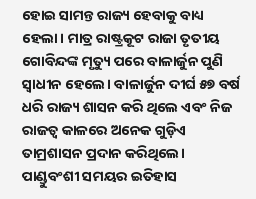ହୋଇ ସାମନ୍ତ ରାଜ୍ୟ ହେବାକୁ ବାଧ୍ୟ ହେଲା। ମାତ୍ର ରାଷ୍ଟ୍ରକୂଟ ରାଜା ତୃତୀୟ ଗୋବିନ୍ଦଙ୍କ ମୃତ୍ୟୁ ପରେ ବାଳାର୍ଜୁନ ପୁଣି ସ୍ୱାଧୀନ ହେଲେ। ବାଳାର୍ଜୁନ ଦୀର୍ଘ ୫୭ ବର୍ଷ ଧରି ରାଜ୍ୟ ଶାସନ କରି ଥିଲେ ଏବଂ ନିଜ ରାଜତ୍ୱ କାଳରେ ଅନେକ ଗୁଡ଼ିଏ ତାମ୍ରଶାସନ ପ୍ରଦାନ କରିଥିଲେ। ପାଣ୍ଡୁବଂଶୀ ସମୟର ଇତିହାସ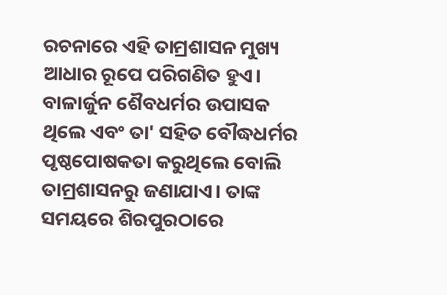ରଚନାରେ ଏହି ତାମ୍ରଶାସନ ମୁଖ୍ୟ ଆଧାର ରୂପେ ପରିଗଣିତ ହୁଏ। ବାଳାର୍ଜୁନ ଶୈବଧର୍ମର ଉପାସକ ଥିଲେ ଏବଂ ତା' ସହିତ ବୌଦ୍ଧଧର୍ମର ପୃଷ୍ଠପୋଷକତା କରୁଥିଲେ ବୋଲି ତାମ୍ରଶାସନରୁ ଜଣାଯାଏ। ତାଙ୍କ ସମୟରେ ଶିରପୁରଠାରେ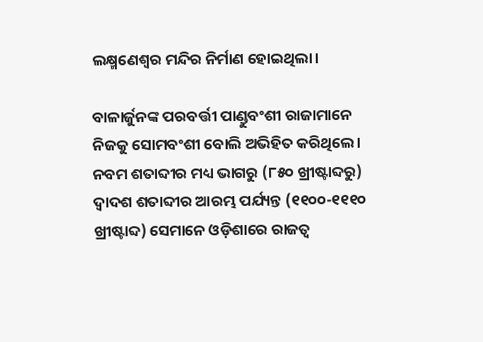ଲକ୍ଷ୍ମଣେଶ୍ୱର ମନ୍ଦିର ନିର୍ମାଣ ହୋଇଥିଲା।

ବାଳାର୍ଜୁନଙ୍କ ପରବର୍ତ୍ତୀ ପାଣ୍ଡୁବଂଶୀ ରାଜାମାନେ ନିଜକୁ ସୋମବଂଶୀ ବୋଲି ଅଭିହିତ କରିଥିଲେ। ନବମ ଶତାବ୍ଦୀର ମଧ୍ୟ ଭାଗରୁ (୮୫୦ ଖ୍ରୀଷ୍ଟାବ୍ଦରୁ) ଦ୍ୱାଦଶ ଶତାବ୍ଦୀର ଆରମ୍ଭ ପର୍ଯ୍ୟନ୍ତ (୧୧୦୦-୧୧୧୦ ଖ୍ରୀଷ୍ଟାବ୍ଦ) ସେମାନେ ଓଡ଼ିଶାରେ ରାଜତ୍ୱ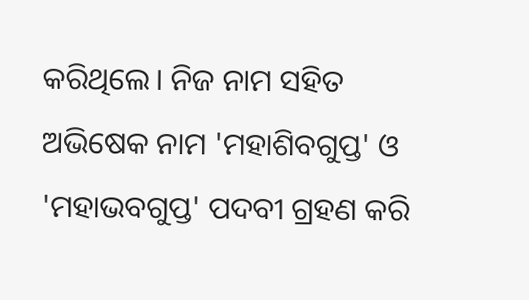କରିଥିଲେ। ନିଜ ନାମ ସହିତ ଅଭିଷେକ ନାମ 'ମହାଶିବଗୁପ୍ତ' ଓ 'ମହାଭବଗୁପ୍ତ' ପଦବୀ ଗ୍ରହଣ କରି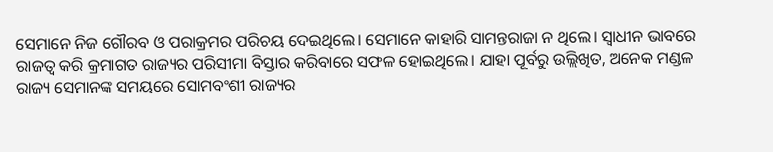ସେମାନେ ନିଜ ଗୌରବ ଓ ପରାକ୍ରମର ପରିଚୟ ଦେଇଥିଲେ। ସେମାନେ କାହାରି ସାମନ୍ତରାଜା ନ ଥିଲେ। ସ୍ୱାଧୀନ ଭାବରେ ରାଜତ୍ୱ କରି କ୍ରମାଗତ ରାଜ୍ୟର ପରିସୀମା ବିସ୍ତାର କରିବାରେ ସଫଳ ହୋଇଥିଲେ। ଯାହା ପୂର୍ବରୁ ଉଲ୍ଲିଖିତ, ଅନେକ ମଣ୍ଡଳ ରାଜ୍ୟ ସେମାନଙ୍କ ସମୟରେ ସୋମବଂଶୀ ରାଜ୍ୟର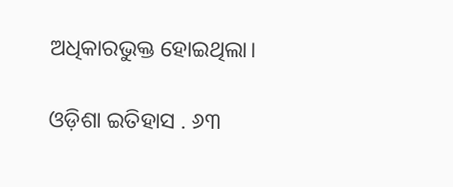ଅଧିକାରଭୁକ୍ତ ହୋଇଥିଲା।

ଓଡ଼ିଶା ଇତିହାସ . ୬୩